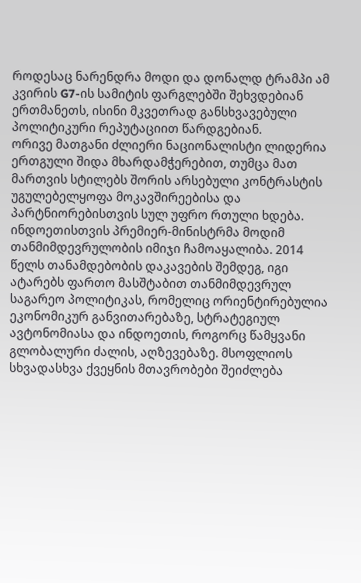როდესაც ნარენდრა მოდი და დონალდ ტრამპი ამ კვირის G7-ის სამიტის ფარგლებში შეხვდებიან ერთმანეთს, ისინი მკვეთრად განსხვავებული პოლიტიკური რეპუტაციით წარდგებიან.
ორივე მათგანი ძლიერი ნაციონალისტი ლიდერია ერთგული შიდა მხარდამჭერებით, თუმცა მათ მართვის სტილებს შორის არსებული კონტრასტის უგულებელყოფა მოკავშირეებისა და პარტნიორებისთვის სულ უფრო რთული ხდება.
ინდოეთისთვის პრემიერ-მინისტრმა მოდიმ თანმიმდევრულობის იმიჯი ჩამოაყალიბა. 2014 წელს თანამდებობის დაკავების შემდეგ, იგი ატარებს ფართო მასშტაბით თანმიმდევრულ საგარეო პოლიტიკას, რომელიც ორიენტირებულია ეკონომიკურ განვითარებაზე, სტრატეგიულ ავტონომიასა და ინდოეთის, როგორც წამყვანი გლობალური ძალის, აღზევებაზე. მსოფლიოს სხვადასხვა ქვეყნის მთავრობები შეიძლება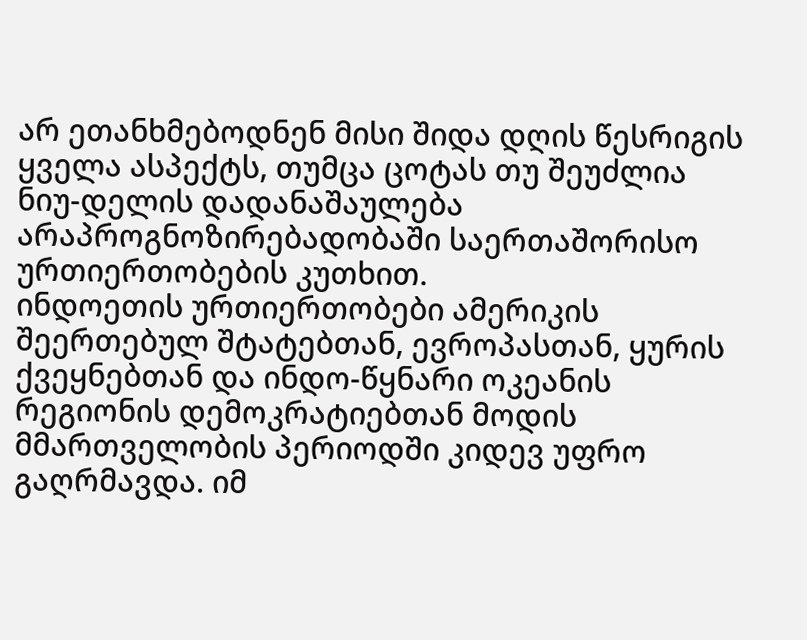არ ეთანხმებოდნენ მისი შიდა დღის წესრიგის ყველა ასპექტს, თუმცა ცოტას თუ შეუძლია ნიუ-დელის დადანაშაულება არაპროგნოზირებადობაში საერთაშორისო ურთიერთობების კუთხით.
ინდოეთის ურთიერთობები ამერიკის შეერთებულ შტატებთან, ევროპასთან, ყურის ქვეყნებთან და ინდო-წყნარი ოკეანის რეგიონის დემოკრატიებთან მოდის მმართველობის პერიოდში კიდევ უფრო გაღრმავდა. იმ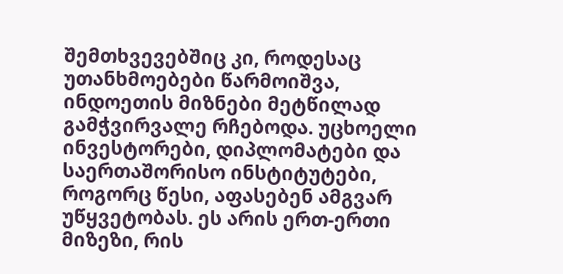შემთხვევებშიც კი, როდესაც უთანხმოებები წარმოიშვა, ინდოეთის მიზნები მეტწილად გამჭვირვალე რჩებოდა. უცხოელი ინვესტორები, დიპლომატები და საერთაშორისო ინსტიტუტები, როგორც წესი, აფასებენ ამგვარ უწყვეტობას. ეს არის ერთ-ერთი მიზეზი, რის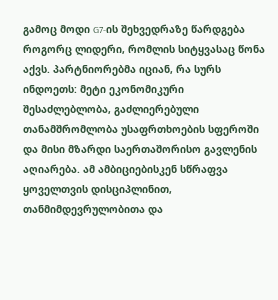გამოც მოდი G7-ის შეხვედრაზე წარდგება როგორც ლიდერი, რომლის სიტყვასაც წონა აქვს. პარტნიორებმა იციან, რა სურს ინდოეთს: მეტი ეკონომიკური შესაძლებლობა, გაძლიერებული თანამშრომლობა უსაფრთხოების სფეროში და მისი მზარდი საერთაშორისო გავლენის აღიარება. ამ ამბიციებისკენ სწრაფვა ყოველთვის დისციპლინით, თანმიმდევრულობითა და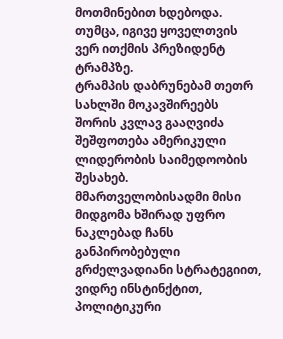მოთმინებით ხდებოდა.
თუმცა, იგივე ყოველთვის ვერ ითქმის პრეზიდენტ ტრამპზე.
ტრამპის დაბრუნებამ თეთრ სახლში მოკავშირეებს შორის კვლავ გააღვიძა შეშფოთება ამერიკული ლიდერობის საიმედოობის შესახებ. მმართველობისადმი მისი მიდგომა ხშირად უფრო ნაკლებად ჩანს განპირობებული გრძელვადიანი სტრატეგიით, ვიდრე ინსტინქტით, პოლიტიკური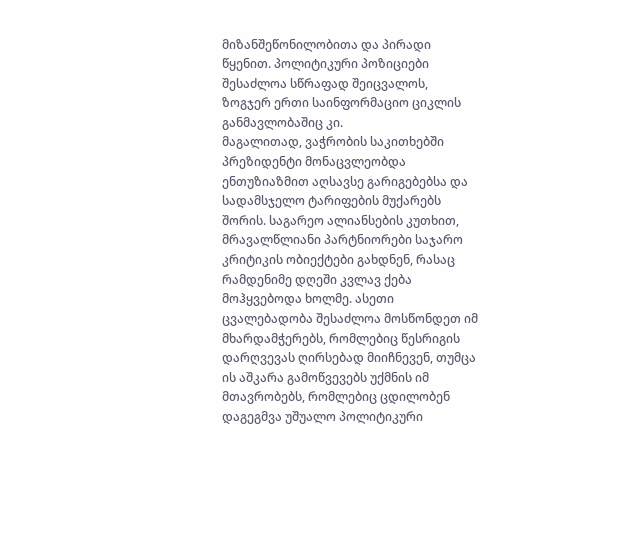მიზანშეწონილობითა და პირადი წყენით. პოლიტიკური პოზიციები შესაძლოა სწრაფად შეიცვალოს, ზოგჯერ ერთი საინფორმაციო ციკლის განმავლობაშიც კი.
მაგალითად, ვაჭრობის საკითხებში პრეზიდენტი მონაცვლეობდა ენთუზიაზმით აღსავსე გარიგებებსა და სადამსჯელო ტარიფების მუქარებს შორის. საგარეო ალიანსების კუთხით, მრავალწლიანი პარტნიორები საჯარო კრიტიკის ობიექტები გახდნენ, რასაც რამდენიმე დღეში კვლავ ქება მოჰყვებოდა ხოლმე. ასეთი ცვალებადობა შესაძლოა მოსწონდეთ იმ მხარდამჭერებს, რომლებიც წესრიგის დარღვევას ღირსებად მიიჩნევენ, თუმცა ის აშკარა გამოწვევებს უქმნის იმ მთავრობებს, რომლებიც ცდილობენ დაგეგმვა უშუალო პოლიტიკური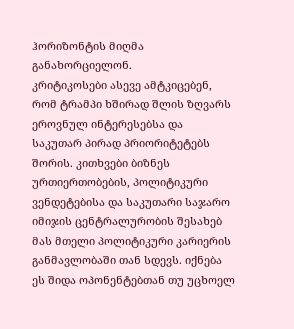ჰორიზონტის მიღმა განახორციელონ.
კრიტიკოსები ასევე ამტკიცებენ, რომ ტრამპი ხშირად შლის ზღვარს ეროვნულ ინტერესებსა და საკუთარ პირად პრიორიტეტებს შორის. კითხვები ბიზნეს ურთიერთობების, პოლიტიკური ვენდეტებისა და საკუთარი საჯარო იმიჯის ცენტრალურობის შესახებ მას მთელი პოლიტიკური კარიერის განმავლობაში თან სდევს. იქნება ეს შიდა ოპონენტებთან თუ უცხოელ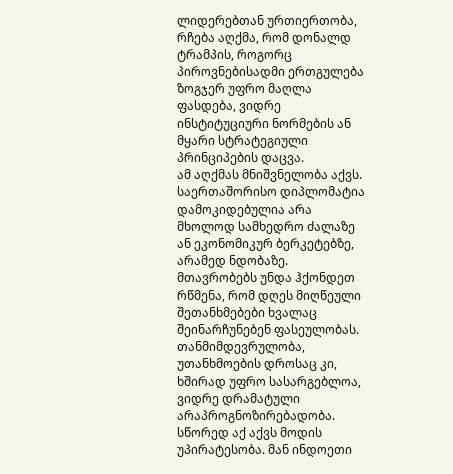ლიდერებთან ურთიერთობა, რჩება აღქმა, რომ დონალდ ტრამპის, როგორც პიროვნებისადმი ერთგულება ზოგჯერ უფრო მაღლა ფასდება, ვიდრე ინსტიტუციური ნორმების ან მყარი სტრატეგიული პრინციპების დაცვა.
ამ აღქმას მნიშვნელობა აქვს.
საერთაშორისო დიპლომატია დამოკიდებულია არა მხოლოდ სამხედრო ძალაზე ან ეკონომიკურ ბერკეტებზე, არამედ ნდობაზე. მთავრობებს უნდა ჰქონდეთ რწმენა, რომ დღეს მიღწეული შეთანხმებები ხვალაც შეინარჩუნებენ ფასეულობას. თანმიმდევრულობა, უთანხმოების დროსაც კი, ხშირად უფრო სასარგებლოა, ვიდრე დრამატული არაპროგნოზირებადობა.
სწორედ აქ აქვს მოდის უპირატესობა. მან ინდოეთი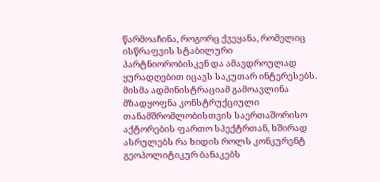წარმოაჩინა, როგორც ქვეყანა, რომელიც ისწრაფვის სტაბილური პარტნიორობისკენ და ამავდროულად ყურადღებით იცავს საკუთარ ინტერესებს. მისმა ადმინისტრაციამ გამოავლინა მზადყოფნა კონსტრუქციული თანამშრომლობისთვის საერთაშორისო აქტორების ფართო სპექტრთან, ხშირად ასრულებს რა ხიდის როლს კონკურენტ გეოპოლიტიკურ ბანაკებს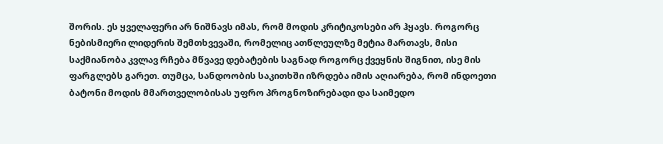შორის. ეს ყველაფერი არ ნიშნავს იმას, რომ მოდის კრიტიკოსები არ ჰყავს. როგორც ნებისმიერი ლიდერის შემთხვევაში, რომელიც ათწლეულზე მეტია მართავს, მისი საქმიანობა კვლავ რჩება მწვავე დებატების საგნად როგორც ქვეყნის შიგნით, ისე მის ფარგლებს გარეთ. თუმცა, სანდოობის საკითხში იზრდება იმის აღიარება, რომ ინდოეთი ბატონი მოდის მმართველობისას უფრო პროგნოზირებადი და საიმედო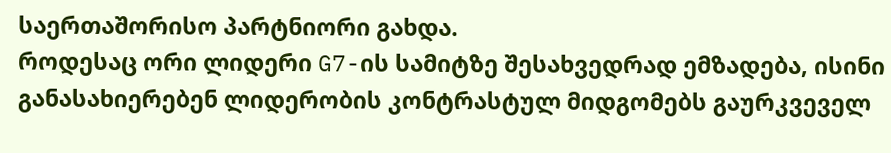საერთაშორისო პარტნიორი გახდა.
როდესაც ორი ლიდერი G7-ის სამიტზე შესახვედრად ემზადება, ისინი განასახიერებენ ლიდერობის კონტრასტულ მიდგომებს გაურკვეველ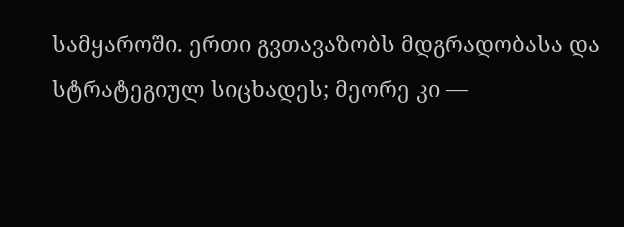სამყაროში. ერთი გვთავაზობს მდგრადობასა და სტრატეგიულ სიცხადეს; მეორე კი —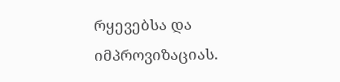რყევებსა და იმპროვიზაციას.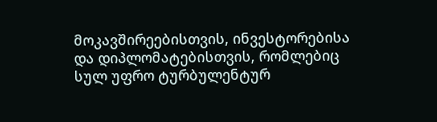მოკავშირეებისთვის, ინვესტორებისა და დიპლომატებისთვის, რომლებიც სულ უფრო ტურბულენტურ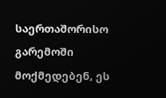საერთაშორისო გარემოში მოქმედებენ, ეს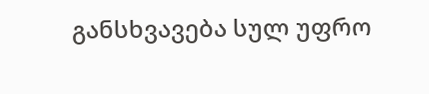განსხვავება სულ უფრო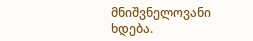მნიშვნელოვანი ხდება.